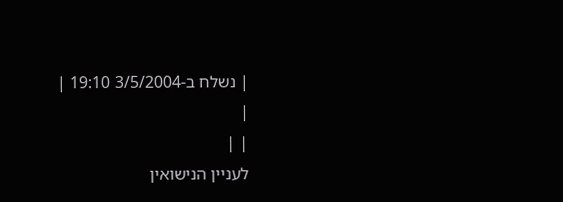| נשלח ב-3/5/2004 19:10 |
|
| |
לעניין הנישואין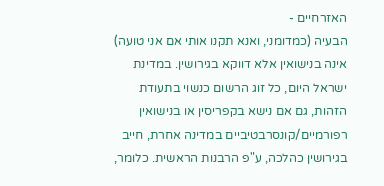האזרחיים -
הבעיה (כמדומני, ואנא תקנו אותי אם אני טועה) אינה בנישואין אלא דווקא בגירושין. במדינת ישראל היום, כל זוג הרשום כנשוי בתעודת הזהות, גם אם נישא בקפריסין או בנישואין רפורמיים/קונסרבטיביים במדינה אחרת, חייב בגירושין כהלכה, ע"פ הרבנות הראשית. כלומר,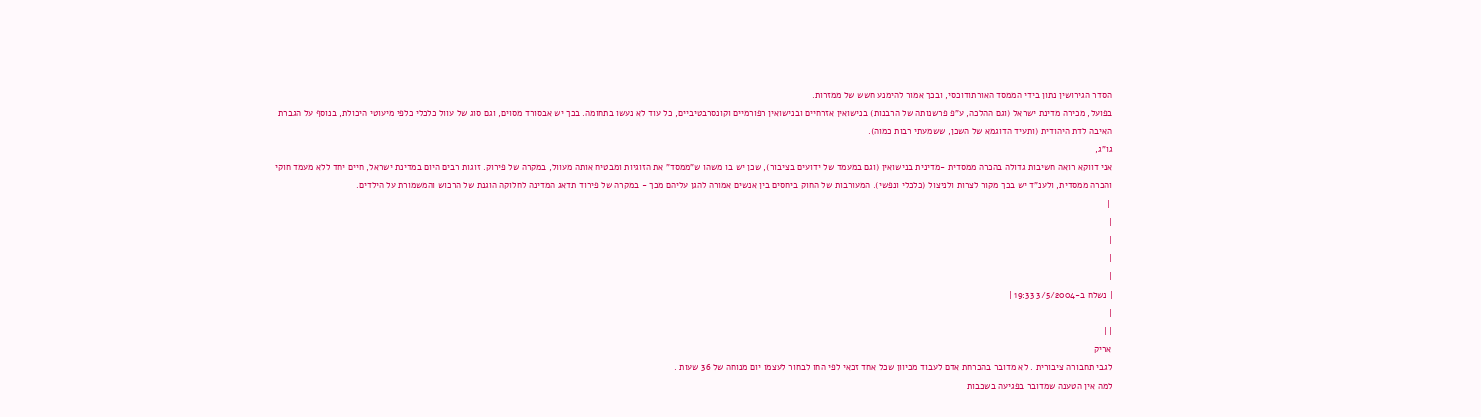הסדר הגירושין נתון בידי הממסד האורתודוכסי, ובכך אמור להימנע חשש של ממזרות.
בפועל, מכירה מדינת ישראל (וגם ההלכה, ע"פ פרשנותה של הרבנות) בנישואין אזרחיים ובנישואין רפורמיים וקונסרבטיביים, כל עוד לא נעשו בתחומה. בכך יש אבסורד מסוים, וגם סוג של עוול כלכלי כלפי מיעוטי היכולת, בנוסף על הגברת האיבה לדת היהודית (ותעיד הדוגמא של השכן, ששמעתי רבות כמוה).
גו"ג,
אני דווקא רואה חשיבות גדולה בהכרה ממסדית -מדינית בנישואין (וגם במעמד של ידועים בציבור), שכן יש בו משהו ש"ממסד" את הזוגיות ומבטיח אותה מעוול, במקרה של פירוק. זוגות רבים היום במדינת ישראל, חיים יחד ללא מעמד חוקי והכרה ממסדית, ולענ"ד יש בכך מקור לצרות ולניצול (כלכלי ונפשי). המעורבות של החוק ביחסים בין אנשים אמורה להגן עליהם מכך - במקרה של פירוד תדאג המדינה לחלוקה הוגנת של הרכוש והמשמורת על הילדים.
 |
|
|
|
|
| נשלח ב-3/5/2004 19:33 |
|
| |
אריק
לגבי תחבורה ציבורית . לא מדובר בהכרחת אדם לעבוד מכיוון שכל אחד זכאי לפי החו לבחור לעצמו יום מנוחה של 36 שעות .
למה אין הטענה שמדובר בפגיעה בשכבות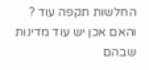החלשות תקפה עוד ?
והאם אכן יש עוד מדינות שבהם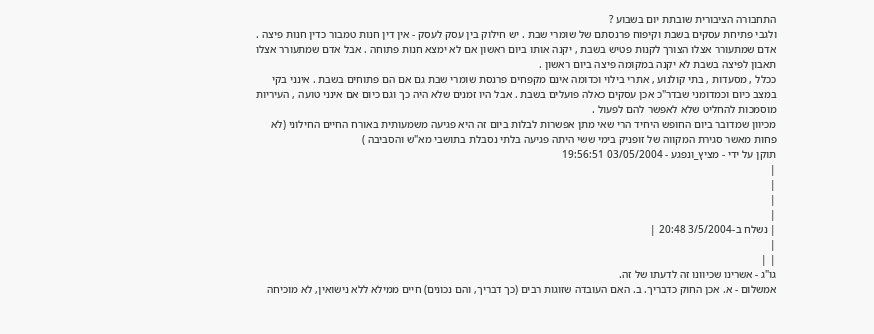התחבורה הציבורית שובתת יום בשבוע ?
ולגבי פתיחת עסקים בשבת וקיפוח פרנסתם של שומרי שבת . יש חילוק בין עסק לעסק - אין דין חנות טמבור כדין חנות פיצה . אדם שמתעורר אצלו הצורך לקנות פטיש בשבת , יקנה אותו ביום ראשון אם לא ימצא חנות פתוחה . אבל אדם שמתעורר אצלו תאבון לפיצה בשבת לא יקנה במקומה פיצה ביום ראשון .
ככלל , מסעדות , בתי קולנוע , אתרי בילוי וכדומה אינם מקפחים פרנסת שומרי שבת גם אם הם פתוחים בשבת . אינני בקי במצב כיום וכמדומני שבדר"כ אכן עסקים כאלה פועלים בשבת . אבל היו זמנים שלא היה כך וגם כיום אם אינני טועה , העיריות מוסמכות להחליט שלא לאפשר להם לפעול .
מכיוון שמדובר ביום החופש היחיד הרי שאי מתן אפשרות לבלות ביום זה היא פגיעה משמעותית באורח החיים החילוני (לא פחות מאשר סגירת המקווה של זופניק בימי ששי היתה פגיעה בלתי נסבלת בתושבי מא"ש והסביבה )
תוקן על ידי - מציץ_ונפגע - 03/05/2004 19:56:51
|
|
|
|
| נשלח ב-3/5/2004 20:48 |
|
| |
גו"ג - אשרינו שכיוונו זה לדעתו של זה.
אמשלום - א. אכן החוק כדבריך. ב. האם העובדה שזוגות רבים (כך דבריך, והם נכונים) חיים ממילא ללא נישואין, לא מוכיחה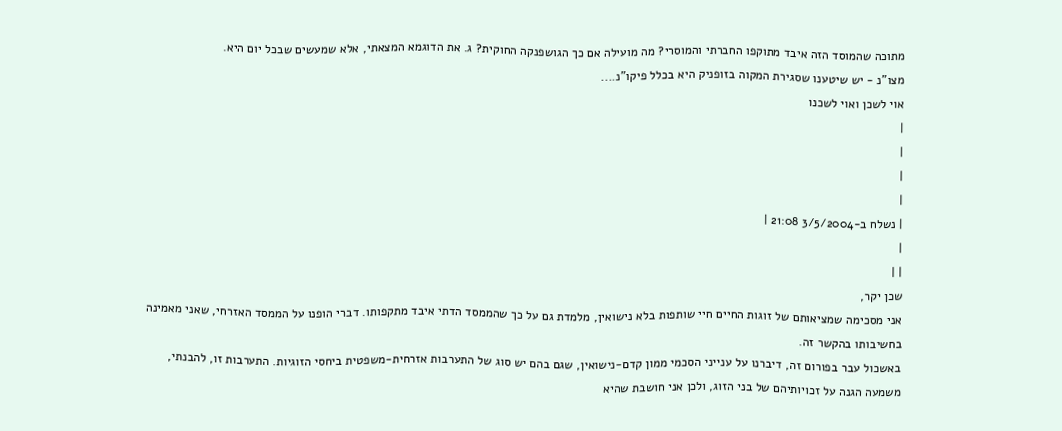מתוכה שהמוסד הזה איבד מתוקפו החברתי והמוסרי? מה מועילה אם כך הגושפנקה החוקית? ג. את הדוגמא המצאתי, אלא שמעשים שבכל יום היא.
מצו"נ - יש שיטענו שסגירת המקוה בזופניק היא בכלל פיקו"נ....
אוי לשכן ואוי לשכנו
|
|
|
|
| נשלח ב-3/5/2004 21:08 |
|
| |
שכן יקר,
אני מסכימה שמציאותם של זוגות החיים חיי שותפות בלא נישואין, מלמדת גם על כך שהממסד הדתי איבד מתקפותו. דברי הופנו על הממסד האזרחי, שאני מאמינה בחשיבותו בהקשר זה.
באשכול עבר בפורום זה, דיברנו על ענייני הסכמי ממון קדם-נישואין, שגם בהם יש סוג של התערבות אזרחית-משפטית ביחסי הזוגיות. התערבות זו, להבנתי, משמעה הגנה על זכויותיהם של בני הזוג, ולכן אני חושבת שהיא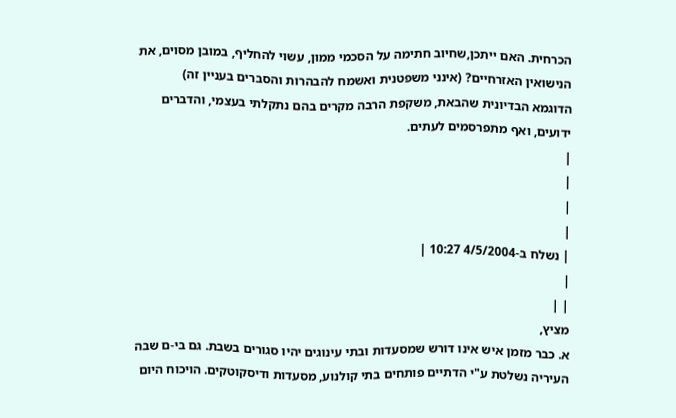הכרחית. האם ייתכן,שחיוב חתימה על הסכמי ממון, עשוי להחליף, במובן מסוים, את הנישואין האזרחיים? (אינני משפטנית ואשמח להבהרות והסברים בעניין זה)
הדוגמא הבדיונית שהבאת, משקפת הרבה מקרים בהם נתקלתי בעצמי, והדברים ידועים, ואף מתפרסמים לעתים.
|
|
|
|
| נשלח ב-4/5/2004 10:27 |
|
| |
מציץ,
א. כבר מזמן איש אינו דורש שמסעדות ובתי עינוגים יהיו סגורים בשבת. גם בי-ם שבה העיריה נשלטת ע"י הדתיים פותחים בתי קולנוע, מסעדות ודיסקוטקים. הויכוח היום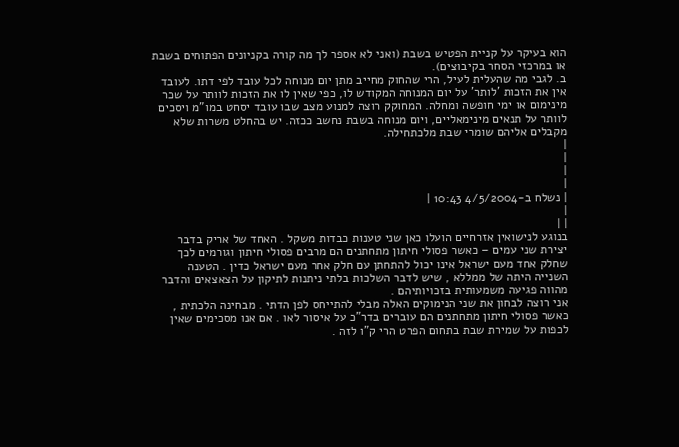הוא בעיקר על קניית הפטיש בשבת (ואני לא אספר לך מה קורה בקניונים הפתוחים בשבת או במרכזי הסחר בקיבוצים).
ב. לגבי מה שהעלית לעיל, הרי שהחוק מחייב מתן יום מנוחה לכל עובד לפי דתו. לעובד אין את הזכות 'לותר' על יום המנוחה המקודש לו, כפי שאין לו את הזכות לוותר על שכר מינימום או ימי חופשה ומחלה. המחוקק רוצה למנוע מצב שבו עובד יסחט במו"מ ויסכים לוותר על תנאים מינימאליים, ויום מנוחה בשבת נחשב ככזה. יש בהחלט משרות שלא מקבלים אליהם שומרי שבת מלכתחילה.
|
|
|
|
| נשלח ב-4/5/2004 10:43 |
|
| |
בנוגע לנישואין אזרחיים הועלו כאן שני טענות כבדות משקל . האחד של אריק בדבר יצירת שני עמים – כאשר פסולי חיתון מתחתנים הם מרבים פסולי חיתון וגורמים לכך שחלק אחד מעם ישראל אינו יכול להתחתן עם חלק אחר מעם ישראל כדין . הטענה השנייה היתה של ממללא , שיש לדבר השלכות בלתי ניתנות לתיקון על הצאצאים והדבר מהווה פגיעה משמעותית בזכויותיהם .
אני רוצה לבחון את שני הנימוקים האלה מבלי להתייחס לפן הדתי . מבחינה הלכתית , כאשר פסולי חיתון מתחתנים הם עוברים בדר"כ על איסור לאו . אם אנו מסכימים שאין לכפות על שמירת שבת בתחום הפרט הרי ק"ו לזה .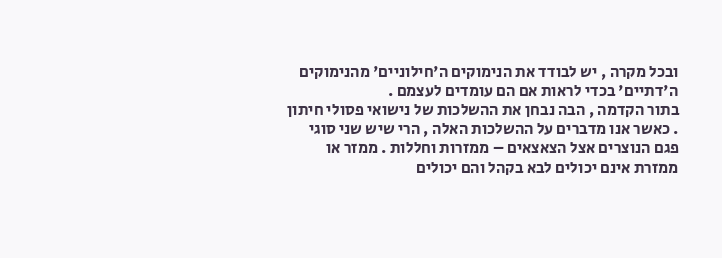ובכל מקרה , יש לבודד את הנימוקים ה'חילוניים' מהנימוקים ה'דתיים' בכדי לראות אם הם עומדים לעצמם .
בתור הקדמה , הבה נבחן את ההשלכות של נישואי פסולי חיתון . כאשר אנו מדברים על ההשלכות האלה , הרי שיש שני סוגי פגם הנוצרים אצל הצאצאים – ממזרות וחללות . ממזר או ממזרת אינם יכולים לבא בקהל והם יכולים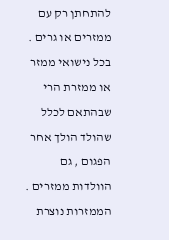להתחתן רק עם ממזרים או גרים . בכל נישואי ממזר או ממזרת הרי שבהתאם לכלל שהולד הולך אחר הפגום , גם הוולדות ממזרים . הממזרות נוצרת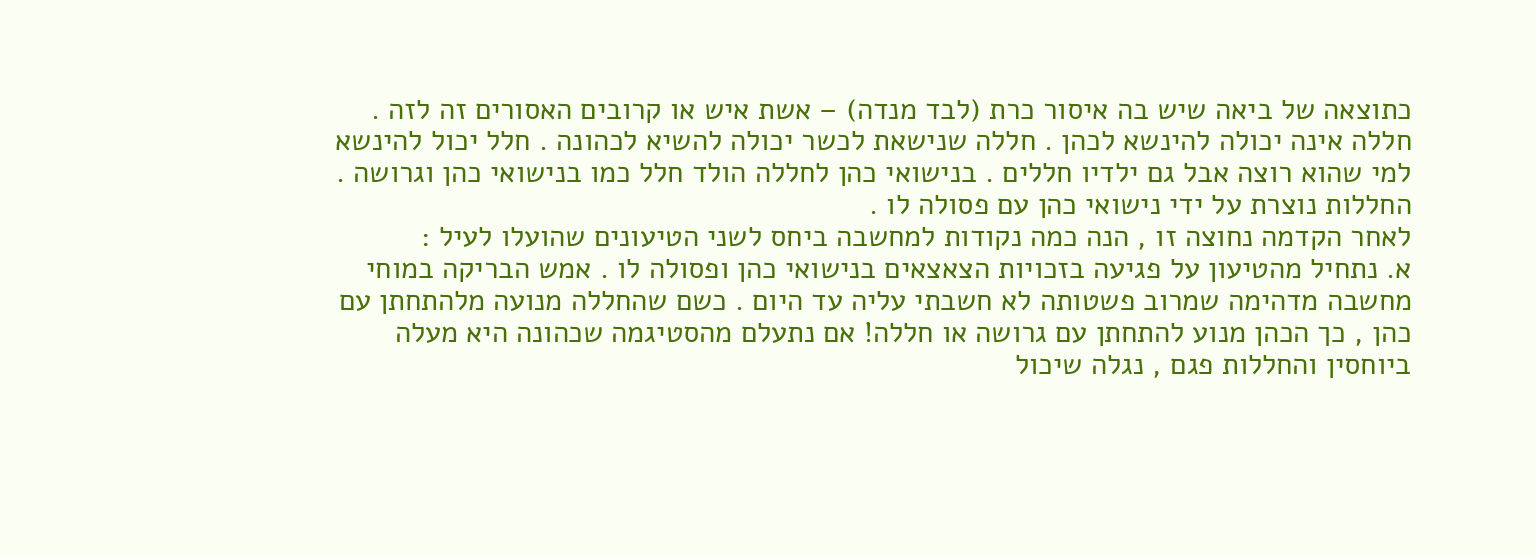כתוצאה של ביאה שיש בה איסור כרת (לבד מנדה) – אשת איש או קרובים האסורים זה לזה .
חללה אינה יכולה להינשא לכהן . חללה שנישאת לכשר יכולה להשיא לכהונה . חלל יכול להינשא למי שהוא רוצה אבל גם ילדיו חללים . בנישואי כהן לחללה הולד חלל כמו בנישואי כהן וגרושה . החללות נוצרת על ידי נישואי כהן עם פסולה לו .
לאחר הקדמה נחוצה זו , הנה כמה נקודות למחשבה ביחס לשני הטיעונים שהועלו לעיל :
א. נתחיל מהטיעון על פגיעה בזכויות הצאצאים בנישואי כהן ופסולה לו . אמש הבריקה במוחי מחשבה מדהימה שמרוב פשטותה לא חשבתי עליה עד היום . כשם שהחללה מנועה מלהתחתן עם כהן , כך הכהן מנוע להתחתן עם גרושה או חללה! אם נתעלם מהסטיגמה שכהונה היא מעלה ביוחסין והחללות פגם , נגלה שיכול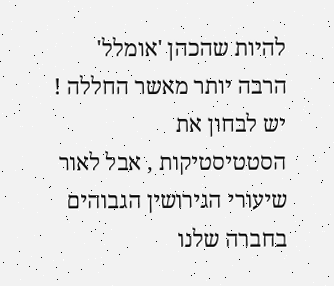להיות שהכהן 'אומלל' הרבה יותר מאשר החללה ! יש לבחון את הסטטיסטיקות , אבל לאור שיעורי הגירושין הגבוהים בחברה שלנו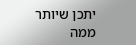יתכן שיותר ממה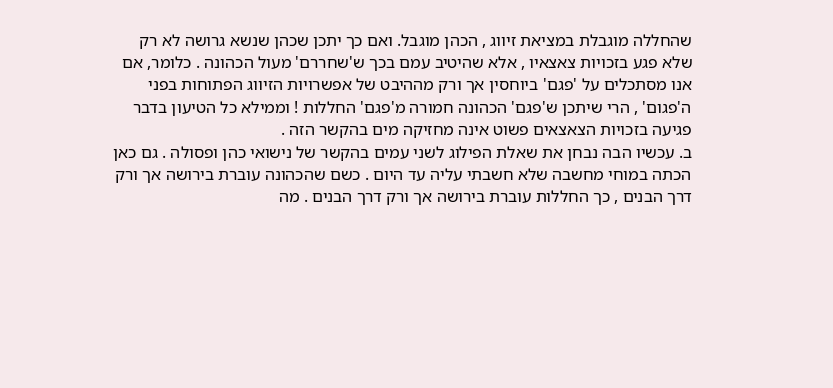שהחללה מוגבלת במציאת זיווג , הכהן מוגבל. ואם כך יתכן שכהן שנשא גרושה לא רק שלא פגע בזכויות צאצאיו , אלא שהיטיב עמם בכך ש'שחררם' מעול הכהונה . כלומר, אם אנו מסתכלים על 'פגם' ביוחסין אך ורק מההיבט של אפשרויות הזיווג הפתוחות בפני ה'פגום' , הרי שיתכן ש'פגם' הכהונה חמורה מ'פגם' החללות ! וממילא כל הטיעון בדבר פגיעה בזכויות הצאצאים פשוט אינה מחזיקה מים בהקשר הזה .
ב. עכשיו הבה נבחן את שאלת הפילוג לשני עמים בהקשר של נישואי כהן ופסולה . גם כאן הכתה במוחי מחשבה שלא חשבתי עליה עד היום . כשם שהכהונה עוברת בירושה אך ורק דרך הבנים , כך החללות עוברת בירושה אך ורק דרך הבנים . מה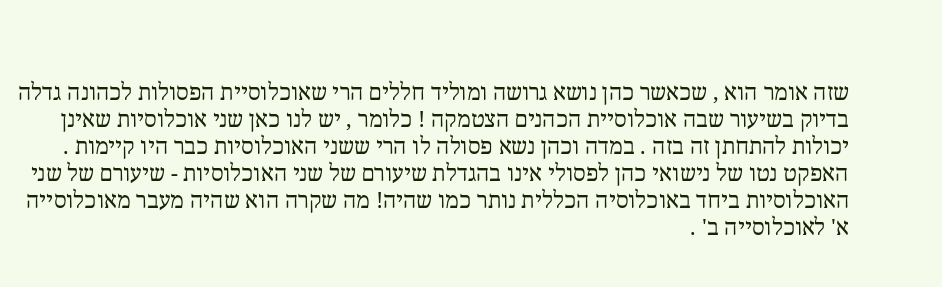שזה אומר הוא , שכאשר כהן נושא גרושה ומוליד חללים הרי שאוכלוסיית הפסולות לכהונה גדלה בדיוק בשיעור שבה אוכלוסיית הכהנים הצטמקה ! כלומר , יש לנו כאן שני אוכלוסיות שאינן יכולות להתחתן זה בזה . במדה וכהן נשא פסולה לו הרי ששני האוכלוסיות כבר היו קיימות . האפקט נטו של נישואי כהן לפסולי אינו בהגדלת שיעורם של שני האוכלוסיות - שיעורם של שני האוכלוסיות ביחד באוכלוסיה הכללית נותר כמו שהיה! מה שקרה הוא שהיה מעבר מאוכלוסייה א' לאוכלוסייה ב' .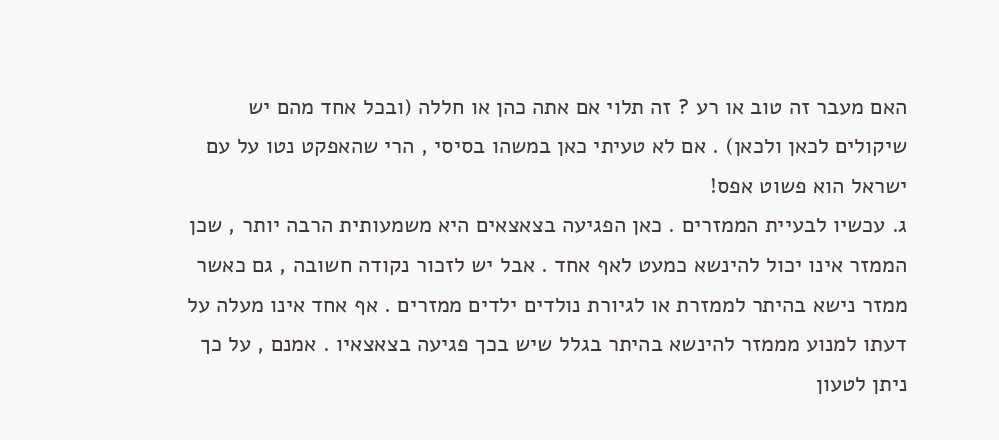האם מעבר זה טוב או רע ? זה תלוי אם אתה כהן או חללה (ובכל אחד מהם יש שיקולים לכאן ולכאן) . אם לא טעיתי כאן במשהו בסיסי , הרי שהאפקט נטו על עם ישראל הוא פשוט אפס!
ג. עכשיו לבעיית הממזרים . כאן הפגיעה בצאצאים היא משמעותית הרבה יותר , שכן הממזר אינו יכול להינשא כמעט לאף אחד . אבל יש לזכור נקודה חשובה , גם כאשר ממזר נישא בהיתר לממזרת או לגיורת נולדים ילדים ממזרים . אף אחד אינו מעלה על דעתו למנוע מממזר להינשא בהיתר בגלל שיש בכך פגיעה בצאצאיו . אמנם , על כך ניתן לטעון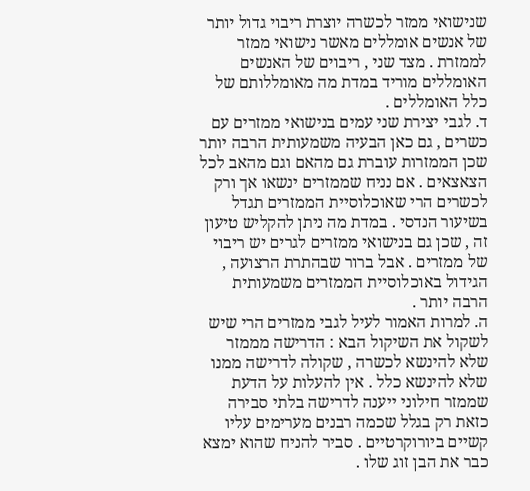שנישואי ממזר לכשרה יוצרת ריבוי גדול יותר של אנשים אומללים מאשר נישואי ממזר לממזרת . מצד שני , ריבוים של האנשים האומללים מוריד במדת מה מאומללותם של כלל האומללים .
ד. לגבי יצירת שני עמים בנישואי ממזרים עם כשרים , גם כאן הבעיה משמעותית הרבה יותר שכן הממזרות עוברת גם מהאם וגם מהאב לכל הצאצאים . אם נניח שממזרים ינשאו אך ורק לכשרים הרי שאוכלוסיית הממזרים תגדל בשיעור הנדסי . במדת מה ניתן להקליש טיעון זה , שכן גם בנישואי ממזרים לגרים יש ריבוי של ממזרים . אבל ברור שבהתרת הרצועה , הגידול באוכלוסיית הממזרים משמעותית הרבה יותר .
ה. למרות האמור לעיל לגבי ממזרים הרי שיש לשקול את השיקול הבא : הדרישה מממזר שלא להינשא לכשרה , שקולה לדרישה ממנו שלא להינשא כלל . אין להעלות על הדעת שממזר חילוני ייענה לדרישה בלתי סבירה כזאת רק בגלל שכמה רבנים מערימים עליו קשיים ביורוקרטיים . סביר להניח שהוא ימצא כבר את הבן זוג שלו .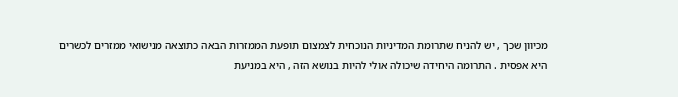מכיוון שכך , יש להניח שתרומת המדיניות הנוכחית לצמצום תופעת הממזרות הבאה כתוצאה מנישואי ממזרים לכשרים היא אפסית . התרומה היחידה שיכולה אולי להיות בנושא הזה , היא במניעת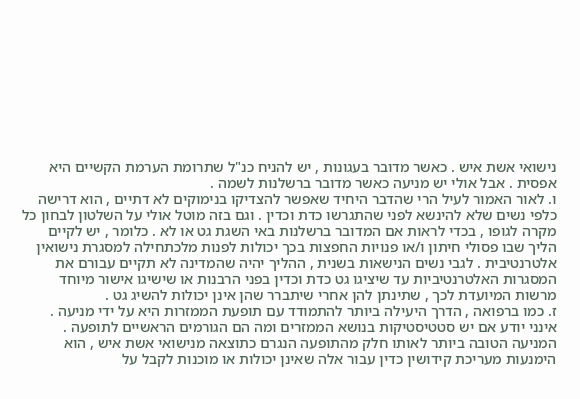נישואי אשת איש . כאשר מדובר בעגונות , יש להניח כנ"ל שתרומת הערמת הקשיים היא אפסית . אבל אולי יש מניעה כאשר מדובר ברשלנות לשמה .
ו. לאור האמור לעיל הרי שהדבר היחיד שאפשר להצדיקו בנימוקים לא דתיים , הוא דרישה כלפי נשים שלא להינשא לפני שהתגרשו כדת וכדין . וגם בזה מוטל אולי על השלטון לבחון כל מקרה לגופו , בכדי לראות אם המדובר ברשלנות באי השגת גט או לא . כלומר , יש לקיים הליך שבו פסולי חיתון ו/או פנויות החפצות בכך יכולות לפנות מלכתחילה למסגרת נישואין אלטרנטיבית . לגבי נשים הנישאות בשנית , ההליך יהיה שהמדינה לא תקיים עבורם את המסגרות האלטרנטיביות עד שיציגו גט כדת וכדין בפני הרבנות או שישיגו אישור מיוחד מרשות המיועדת לכך , שתינתן להן אחרי שיתברר שהן אינן יכולות להשיג גט .
ז. כמו ברפואה , הדרך היעילה ביותר להתמודד עם תופעת הממזרות היא על ידי מניעה . אינני יודע אם יש סטטיסטיקות בנושא הממזרים ומה הם הגורמים הראשיים לתופעה . המניעה הטובה ביותר לאותו חלק מהתופעה הנגרם כתוצאה מנישואי אשת איש , הוא הימנעות מעריכת קידושין כדין עבור אלה שאינן יכולות או מוכנות לקבל על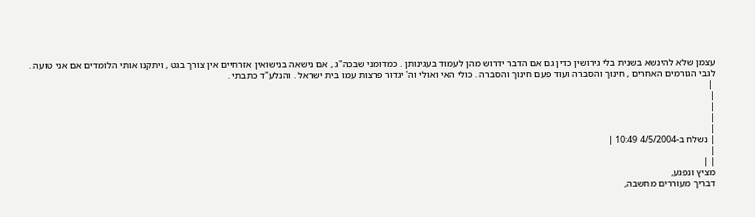עצמן שלא להינשא בשנית בלי גירושין כדין גם אם הדבר ידרוש מהן לעמוד בעגינותן . כמדומני שבכה"ג , אם נישאה בנישואין אזרחיים אין צורך בגט , ויתקנו אותי הלומדים אם אני טועה . לגבי הגורמים האחרים , חינוך והסברה ועוד פעם חינוך והסברה . כולי האי ואולי וה' יגדור פרצות עמו בית ישראל . והנלע"ד כתבתי .
 |
|
|
|
|
| נשלח ב-4/5/2004 10:49 |
|
| |
מציץ ונפגע,
דבריך מעוררים מחשבה,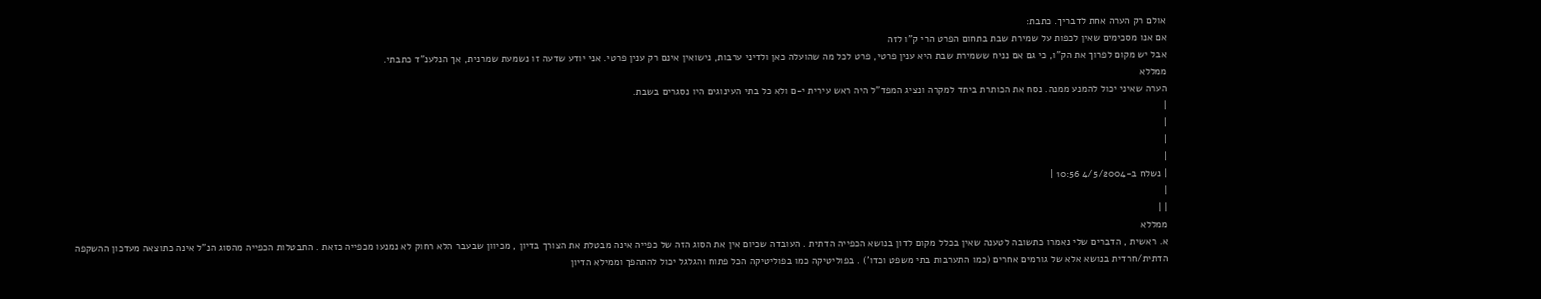אולם רק הערה אחת לדבריך. כתבת:
אם אנו מסכימים שאין לכפות על שמירת שבת בתחום הפרט הרי ק"ו לזה
אבל יש מקום לפרוך את הק"ו, כי גם אם נניח ששמירת שבת היא ענין פרטי, פרט לכל מה שהועלה כאן ולדיני ערבות, נישואין אינם רק ענין פרטי. אני יודע שדעה זו נשמעת שמרנית, אך הנלענ"ד כתבתי.
ממללא
הערה שאיני יכול להמנע ממנה. נסח את הכותרת ביתד למקרה ונציג המפד"ל היה ראש עירית י-ם ולא כל בתי העינוגים היו נסגרים בשבת.
|
|
|
|
| נשלח ב-4/5/2004 10:56 |
|
| |
ממללא
א. ראשית , הדברים שלי נאמרו כתשובה לטענה שאין בכלל מקום לדון בנושא הכפייה הדתית . העובדה שכיום אין את הסוג הזה של כפייה אינה מבטלת את הצורך בדיון , מכיוון שבעבר הלא רחוק לא נמנעו מכפייה כזאת . התבטלות הכפייה מהסוג הנ"ל אינה כתוצאה מעדכון ההשקפה הדתית/חרדית בנושא אלא של גורמים אחרים (כמו התערבות בתי משפט וכדו') . בפוליטיקה כמו בפוליטיקה הכל פתוח והגלגל יכול להתהפך וממילא הדיון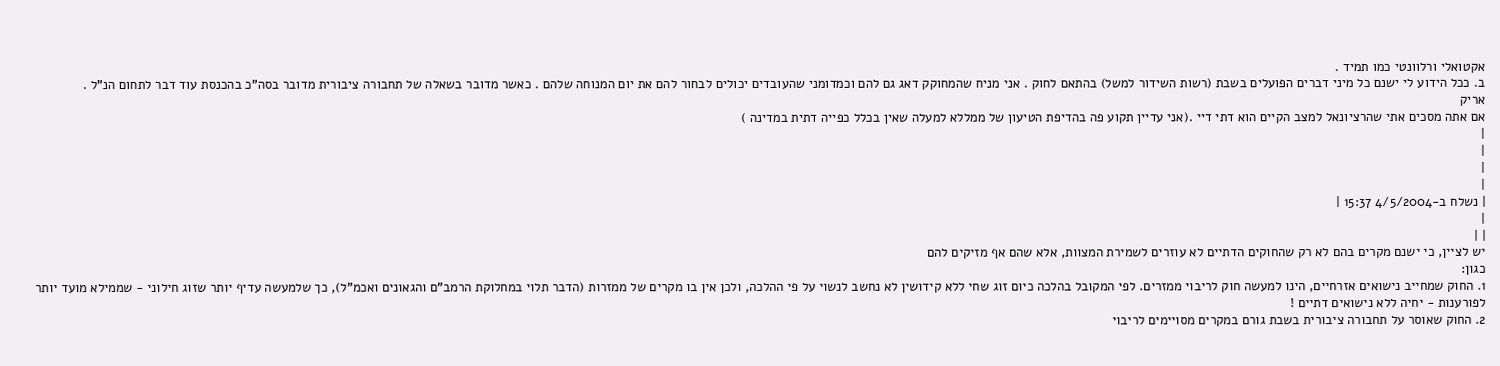אקטואלי ורלוונטי כמו תמיד .
ב. ככל הידוע לי ישנם כל מיני דברים הפועלים בשבת (רשות השידור למשל) בהתאם לחוק . אני מניח שהמחוקק דאג גם להם וכמדומני שהעובדים יכולים לבחור להם את יום המנוחה שלהם . כאשר מדובר בשאלה של תחבורה ציבורית מדובר בסה"כ בהכנסת עוד דבר לתחום הנ"ל .
אריק
אם אתה מסכים אתי שהרציונאל למצב הקיים הוא דתי דיי .(אני עדיין תקוע פה בהדיפת הטיעון של ממללא למעלה שאין בכלל כפייה דתית במדינה )
|
|
|
|
| נשלח ב-4/5/2004 15:37 |
|
| |
יש לציין, כי ישנם מקרים בהם לא רק שהחוקים הדתיים לא עוזרים לשמירת המצוות, אלא שהם אף מזיקים להם
כגון:
1. החוק שמחייב נישואים אזרחיים, הינו למעשה חוק לריבוי ממזרים. לפי המקובל בהלכה כיום זוג שחי ללא קידושין לא נחשב לנשוי על פי ההלכה, ולכן אין בו מקרים של ממזרות (הדבר תלוי במחלוקת הרמב"ם והגאונים ואכמ"ל), כך שלמעשה עדיף יותר שזוג חילוני - שממילא מועד יותר לפורענות - יחיה ללא נישואים דתיים !
2. החוק שאוסר על תחבורה ציבורית בשבת גורם במקרים מסויימים לריבוי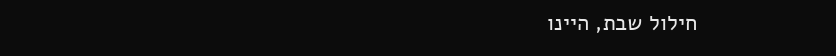חילול שבת, היינו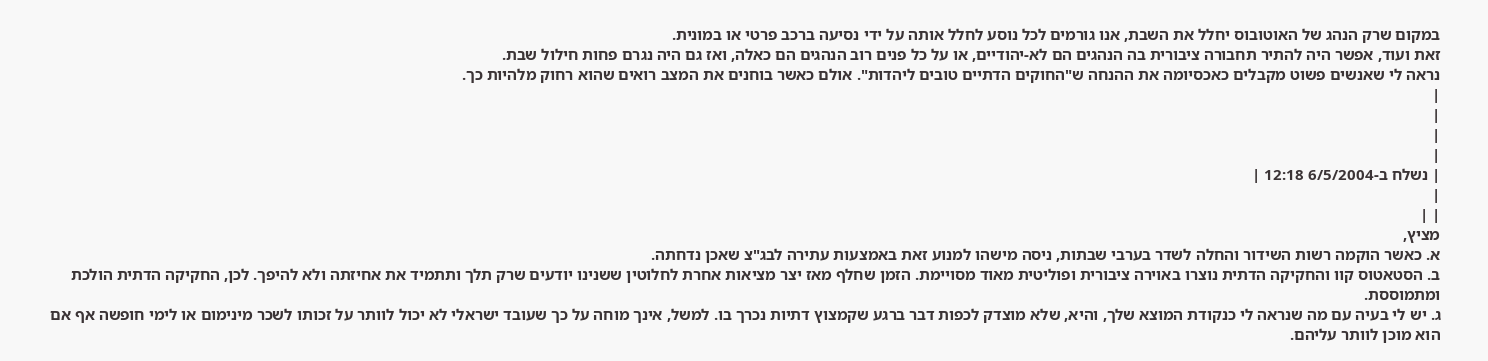במקום שרק הנהג של האוטובוס יחלל את השבת, אנו גורמים לכל נוסע לחלל אותה על ידי נסיעה ברכב פרטי או במונית.
זאת ועוד, אפשר היה להתיר תחבורה ציבורית בה הנהגים הם לא-יהודיים, או על כל פנים רוב הנהגים הם כאלה, ואז גם היה נגרם פחות חילול שבת.
נראה לי שאנשים פשוט מקבלים כאכסיומה את ההנחה ש"החוקים הדתיים טובים ליהדות". אולם כאשר בוחנים את המצב רואים שהוא רחוק מלהיות כך.
|
|
|
|
| נשלח ב-6/5/2004 12:18 |
|
| |
מציץ,
א. כאשר הוקמה רשות השידור והחלה לשדר בערבי שבתות, ניסה מישהו למנוע זאת באמצעות עתירה לבג"צ שאכן נדחתה.
ב. הסטאטוס קוו והחקיקה הדתית נוצרו באוירה ציבורית ופוליטית מאוד מסויימת. הזמן שחלף מאז יצר מציאות אחרת לחלוטין ששנינו יודעים שרק תלך ותתמיד את אחיזתה ולא להיפך. לכן, החקיקה הדתית הולכת ומתמוססת.
ג. יש לי בעיה עם מה שנראה לי כנקודת המוצא שלך, והיא, שלא מוצדק לכפות דבר ברגע שקמצוץ דתיות נכרך בו. למשל, אינך מוחה על כך שעובד ישראלי לא יכול לוותר על זכותו לשכר מינימום או לימי חופשה אף אם הוא מוכן לוותר עליהם.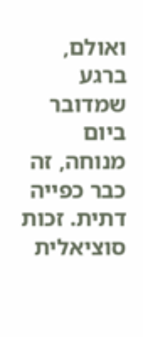ואולם, ברגע שמדובר ביום מנוחה, זה כבר כפייה דתית. זכות סוציאלית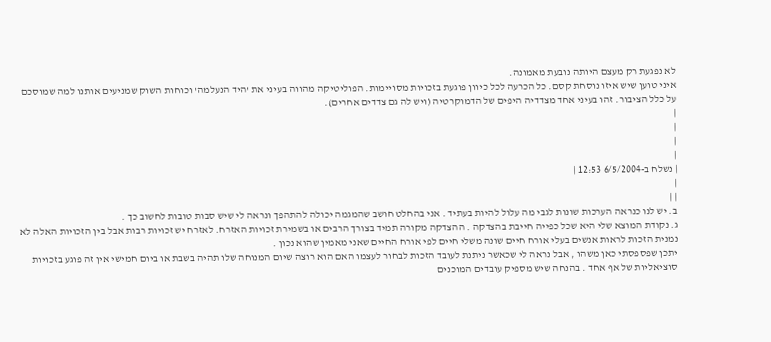לא נפגעת רק מעצם היותה נובעת מאמונה.
איני טוען שיש איזו נוסחת קסם. כל הכרעה לכל כיוון פוגעת בזכויות מסויימות. הפוליטיקה מהווה בעיני את 'היד הנעלמה' וכוחות השוק שמניעים אותנו למה שמוסכם על כלל הציבור. זהו בעיני אחד מצדדיה היפים של הדמוקרטיה (ויש לה גם צדדים אחרים).
|
|
|
|
| נשלח ב-6/5/2004 12:53 |
|
| |
ב. יש לנו כנראה הערכות שונות לגבי מה עלול להיות בעתיד . אני בהחלט חושב שהמגמה יכולה להתהפך ונראה לי שיש סבות טובות לחשוב כך .
ג. נקודת המוצא שלי היא שכל כפייה חייבת בהצדקה . ההצדקה מקורה תמיד בצורך הרבים או בשמירת זכויות האזרח. לאזרח יש זכויות רבות אבל בין הזכויות האלה לא נמנית הזכות לראות אנשים בעלי אורח חיים שונה משלי חיים לפי אורח החיים שאני מאמין שהוא נכון .
יתכן שפספסתי כאן משהו , אבל נראה לי שכאשר ניתנת לעובד הזכות לבחור לעצמו האם הוא רוצה שיום המנוחה שלו תהיה בשבת או ביום חמישי אין זה פוגע בזכויות סוציאליות של אף אחד . בהנחה שיש מספיק עובדים המוכנים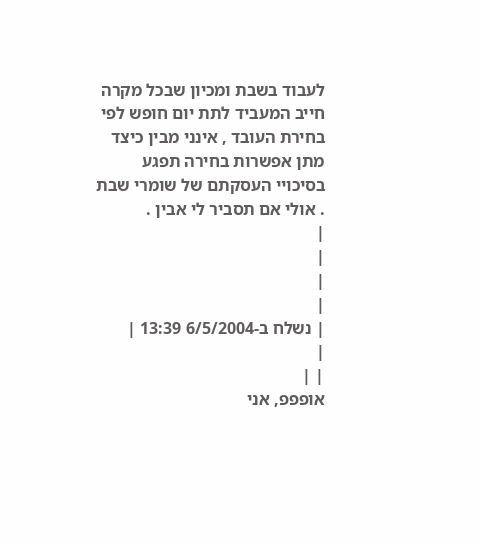לעבוד בשבת ומכיון שבכל מקרה חייב המעביד לתת יום חופש לפי בחירת העובד , אינני מבין כיצד מתן אפשרות בחירה תפגע בסיכויי העסקתם של שומרי שבת . אולי אם תסביר לי אבין .
|
|
|
|
| נשלח ב-6/5/2004 13:39 |
|
| |
אופפפ, אני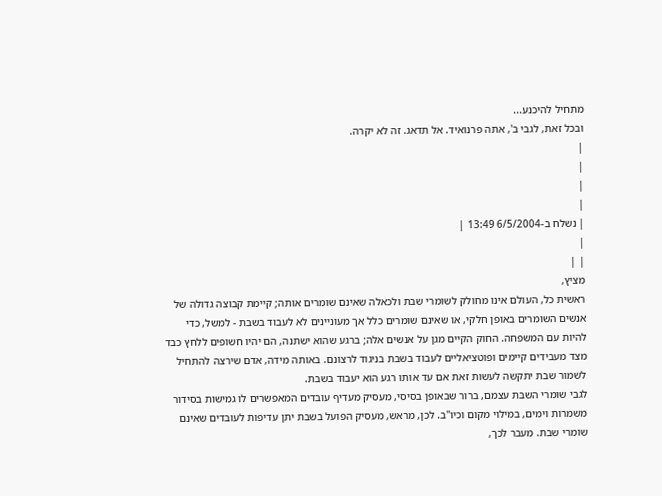מתחיל להיכנע...
ובכל זאת, לגבי ב', אתה פרנואיד. אל תדאג. זה לא יקרה.
|
|
|
|
| נשלח ב-6/5/2004 13:49 |
|
| |
מציץ,
ראשית כל, העולם אינו מחולק לשומרי שבת ולכאלה שאינם שומרים אותה; קיימת קבוצה גדולה של אנשים השומרים באופן חלקי, או שאינם שומרים כלל אך מעוניינים לא לעבוד בשבת - למשל, כדי להיות עם המשפחה. החוק הקיים מגן על אנשים אלה; ברגע שהוא ישתנה, הם יהיו חשופים ללחץ כבד מצד מעבידים קיימים ופוטציאליים לעבוד בשבת בניגוד לרצונם. באותה מידה, אדם שירצה להתחיל לשמור שבת יתקשה לעשות זאת אם עד אותו רגע הוא יעבוד בשבת.
לגבי שומרי השבת עצמם, ברור שבאופן בסיסי, מעסיק מעדיף עובדים המאפשרים לו גמישות בסידור משמרות וימים, במילוי מקום וכיו"ב. לכן, מראש, מעסיק הפועל בשבת יתן עדיפות לעובדים שאינם שומרי שבת. מעבר לכך,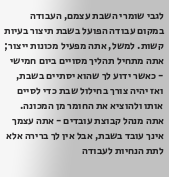לגבי שומרי השבת עצמם, העבודה במקום עבודה הפועל בשבת תיצור בעיות קשות. למשל, אתה מפעיל מכונות ייצור; אתה מתחיל תהליך מסויים ביום חמישי - כאשר ידוע לך שהוא יסתיים בשבת, ואז יהיה צורך בחילול שבת כדי לסיים אותו ולהוציא את החומר מן המכונה. אתה מנהל קבוצת עובדים - אתה עצמך אינך עובד בשבת, אבל אין לך ברירה אלא לתת הנחיות לעבודה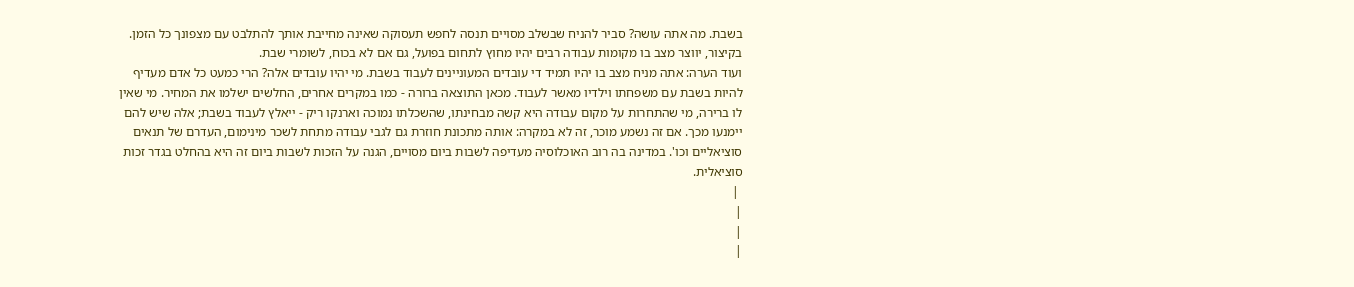בשבת. מה אתה עושה? סביר להניח שבשלב מסויים תנסה לחפש תעסוקה שאינה מחייבת אותך להתלבט עם מצפונך כל הזמן. בקיצור, יווצר מצב בו מקומות עבודה רבים יהיו מחוץ לתחום בפועל, גם אם לא בכוח, לשומרי שבת.
ועוד הערה: אתה מניח מצב בו יהיו תמיד די עובדים המעוניינים לעבוד בשבת. מי יהיו עובדים אלה? הרי כמעט כל אדם מעדיף להיות בשבת עם משפחתו וילדיו מאשר לעבוד. מכאן התוצאה ברורה - כמו במקרים אחרים, החלשים ישלמו את המחיר. מי שאין לו ברירה, מי שהתחרות על מקום עבודה היא קשה מבחינתו, שהשכלתו נמוכה וארנקו ריק - ייאלץ לעבוד בשבת; אלה שיש להם יימנעו מכך. אם זה נשמע מוכר, זה לא במקרה: אותה מתכונת חוזרת גם לגבי עבודה מתחת לשכר מינימום, העדרם של תנאים סוציאליים וכו'. במדינה בה רוב האוכלוסיה מעדיפה לשבות ביום מסויים, הגנה על הזכות לשבות ביום זה היא בהחלט בגדר זכות סוציאלית.
 |
|
|
|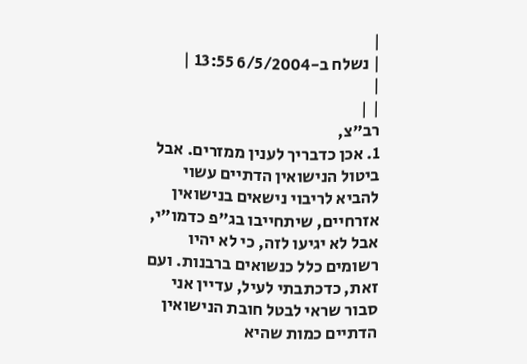|
| נשלח ב-6/5/2004 13:55 |
|
| |
רב"צ,
1. אכן כדבריך לענין ממזרים. אבל ביטול הנישואין הדתיים עשוי להביא לריבוי נישאים בנישואין אזרחיים, שיתחייבו בג"פ כדמו"י, אבל לא יגיעו לזה, כי לא יהיו רשומים כלל כנשואים ברבנות. ועם זאת, כדכתבתי לעיל, עדיין אני סבור שראי לבטל חובת הנישואין הדתיים כמות שהיא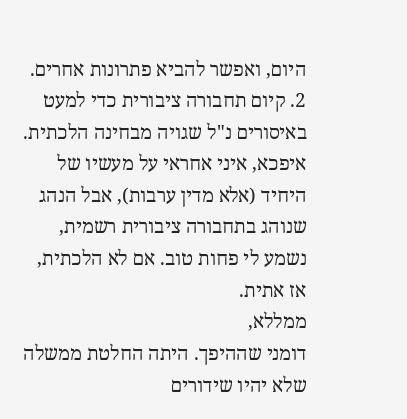היום, ואפשר להביא פתרונות אחרים.
2. קיום תחבורה ציבורית כדי למעט באיסורים נ"ל שגויה מבחינה הלכתית. איפכא, איני אחראי על מעשיו של היחיד (אלא מדין ערבות), אבל הנהג שנוהג בתחבורה ציבורית רשמית, נשמע לי פחות טוב. אם לא הלכתית, אז אתית.
ממללא,
דומני שההיפך. היתה החלטת ממשלה שלא יהיו שידורים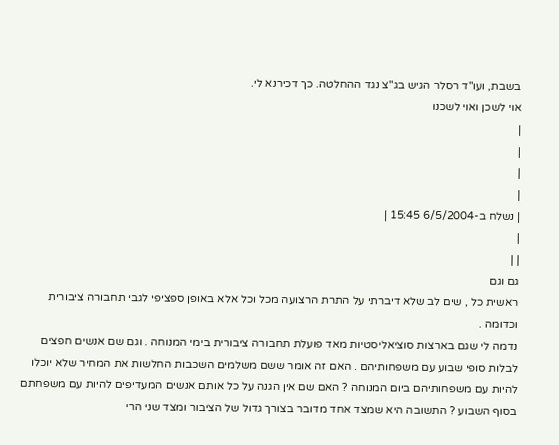בשבת, ועו"ד רסלר הגיש בג"צ נגד ההחלטה. כך דכירנא לי.
אוי לשכן ואוי לשכנו
|
|
|
|
| נשלח ב-6/5/2004 15:45 |
|
| |
גם וגם
ראשית כל , שים לב שלא דיברתי על התרת הרצועה מכל וכל אלא באופן ספציפי לגבי תחבורה ציבורית וכדומה .
נדמה לי שגם בארצות סוציאליסטיות מאד פועלת תחבורה ציבורית בימי המנוחה . וגם שם אנשים חפצים לבלות סופי שבוע עם משפחותיהם . האם זה אומר ששם משלמים השכבות החלשות את המחיר שלא יוכלו להיות עם משפחותיהם ביום המנוחה ? האם שם אין הגנה על כל אותם אנשים המעדיפים להיות עם משפחתם בסוף השבוע ? התשובה היא שמצד אחד מדובר בצורך גדול של הציבור ומצד שני הרי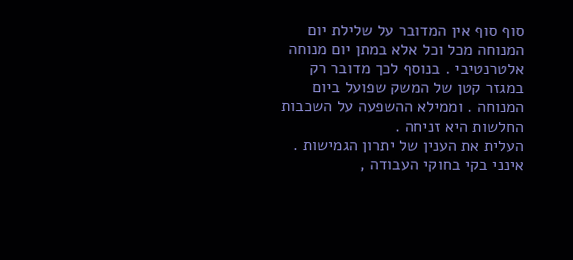סוף סוף אין המדובר על שלילת יום המנוחה מכל וכל אלא במתן יום מנוחה אלטרנטיבי . בנוסף לכך מדובר רק במגזר קטן של המשק שפועל ביום המנוחה . וממילא ההשפעה על השכבות החלשות היא זניחה .
העלית את הענין של יתרון הגמישות . אינני בקי בחוקי העבודה ,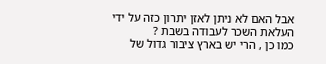אבל האם לא ניתן לאזן יתרון כזה על ידי העלאת השכר לעבודה בשבת ?
כמו כן , הרי יש בארץ ציבור גדול של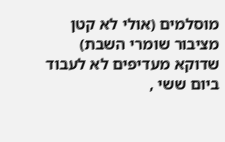מוסלמים (אולי לא קטן מציבור שומרי השבת) שדוקא מעדיפים לא לעבוד ביום ששי ,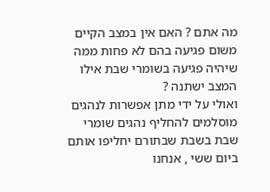מה אתם ? האם אין במצב הקיים משום פגיעה בהם לא פחות ממה שיהיה פגיעה בשומרי שבת אילו המצב ישתנה ?
ואולי על ידי מתן אפשרות לנהגים מוסלמים להחליף נהגים שומרי שבת בשבת שבתורם יחליפו אותם ביום ששי , אנחנו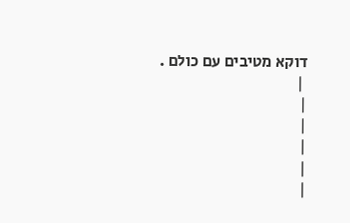דוקא מטיבים עם כולם .
 |
|
|
|
|
|